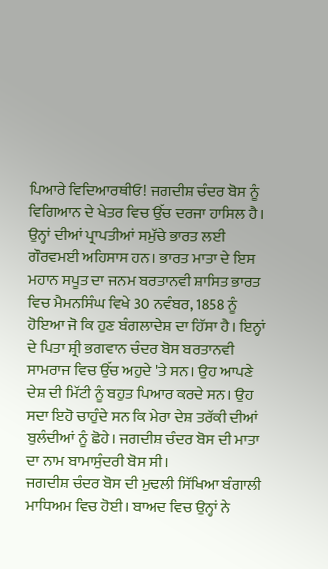ਪਿਆਰੇ ਵਿਦਿਆਰਥੀਓ! ਜਗਦੀਸ਼ ਚੰਦਰ ਬੋਸ ਨੂੰ ਵਿਗਿਆਨ ਦੇ ਖੇਤਰ ਵਿਚ ਉੱਚ ਦਰਜਾ ਹਾਸਿਲ ਹੈ। ਉਨ੍ਹਾਂ ਦੀਆਂ ਪ੍ਰਾਪਤੀਆਂ ਸਮੁੱਚੇ ਭਾਰਤ ਲਈ ਗੌਰਵਮਈ ਅਹਿਸਾਸ ਹਨ। ਭਾਰਤ ਮਾਤਾ ਦੇ ਇਸ ਮਹਾਨ ਸਪੂਤ ਦਾ ਜਨਮ ਬਰਤਾਨਵੀ ਸ਼ਾਸਿਤ ਭਾਰਤ ਵਿਚ ਮੈਮਨਸਿੰਘ ਵਿਖੇ 30 ਨਵੰਬਰ, 1858 ਨੂੰ ਹੋਇਆ ਜੋ ਕਿ ਹੁਣ ਬੰਗਲਾਦੇਸ਼ ਦਾ ਹਿੱਸਾ ਹੈ। ਇਨ੍ਹਾਂ ਦੇ ਪਿਤਾ ਸ਼੍ਰੀ ਭਗਵਾਨ ਚੰਦਰ ਬੋਸ ਬਰਤਾਨਵੀ ਸਾਮਰਾਜ ਵਿਚ ਉੱਚ ਅਹੁਦੇ 'ਤੇ ਸਨ। ਉਹ ਆਪਣੇ ਦੇਸ਼ ਦੀ ਮਿੱਟੀ ਨੂੰ ਬਹੁਤ ਪਿਆਰ ਕਰਦੇ ਸਨ। ਉਹ ਸਦਾ ਇਹੋ ਚਾਹੁੰਦੇ ਸਨ ਕਿ ਮੇਰਾ ਦੇਸ਼ ਤਰੱਕੀ ਦੀਆਂ ਬੁਲੰਦੀਆਂ ਨੂੰ ਛੋਹੇ। ਜਗਦੀਸ਼ ਚੰਦਰ ਬੋਸ ਦੀ ਮਾਤਾ ਦਾ ਨਾਮ ਬਾਮਾਸੁੰਦਰੀ ਬੋਸ ਸੀ।
ਜਗਦੀਸ਼ ਚੰਦਰ ਬੋਸ ਦੀ ਮੁਢਲੀ ਸਿੱਖਿਆ ਬੰਗਾਲੀ ਮਾਧਿਅਮ ਵਿਚ ਹੋਈ। ਬਾਅਦ ਵਿਚ ਉਨ੍ਹਾਂ ਨੇ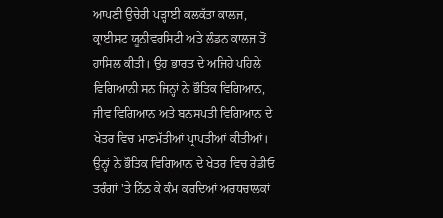ਆਪਣੀ ਉਚੇਰੀ ਪੜ੍ਹਾਈ ਕਲਕੱਤਾ ਕਾਲਜ, ਕ੍ਰਾਈਸਟ ਯੂਨੀਵਰਸਿਟੀ ਅਤੇ ਲੰਡਨ ਕਾਲਜ ਤੋਂ ਹਾਸਿਲ ਕੀਤੀ। ਉਹ ਭਾਰਤ ਦੇ ਅਜਿਹੇ ਪਹਿਲੇ ਵਿਗਿਆਨੀ ਸਨ ਜਿਨ੍ਹਾਂ ਨੇ ਭੌਤਿਕ ਵਿਗਿਆਨ, ਜੀਵ ਵਿਗਿਆਨ ਅਤੇ ਬਨਸਪਤੀ ਵਿਗਿਆਨ ਦੇ ਖੇਤਰ ਵਿਚ ਮਾਣਮੱਤੀਆਂ ਪ੍ਰਾਪਤੀਆਂ ਕੀਤੀਆਂ। ਉਨ੍ਹਾਂ ਨੇ ਭੌਤਿਕ ਵਿਗਿਆਨ ਦੇ ਖੇਤਰ ਵਿਚ ਰੇਡੀਓ ਤਰੰਗਾਂ 'ਤੇ ਨਿੱਠ ਕੇ ਕੰਮ ਕਰਦਿਆਂ ਅਰਧਚਾਲਕਾਂ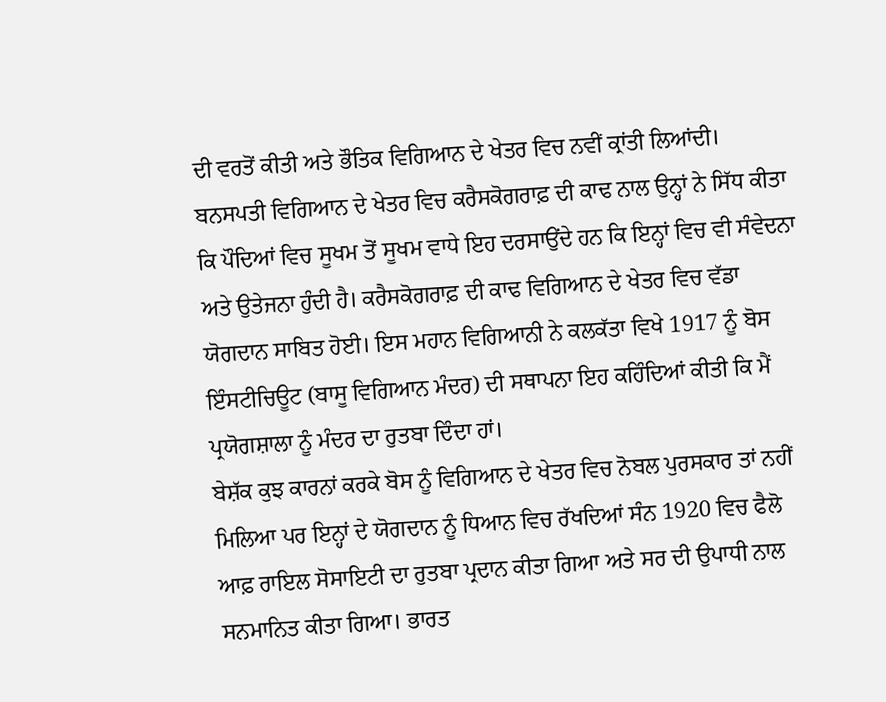ਦੀ ਵਰਤੋਂ ਕੀਤੀ ਅਤੇ ਭੌਤਿਕ ਵਿਗਿਆਨ ਦੇ ਖੇਤਰ ਵਿਚ ਨਵੀਂ ਕ੍ਰਾਂਤੀ ਲਿਆਂਦੀ। ਬਨਸਪਤੀ ਵਿਗਿਆਨ ਦੇ ਖੇਤਰ ਵਿਚ ਕਰੈਸਕੋਗਰਾਫ਼ ਦੀ ਕਾਢ ਨਾਲ ਉਨ੍ਹਾਂ ਨੇ ਸਿੱਧ ਕੀਤਾ ਕਿ ਪੌਦਿਆਂ ਵਿਚ ਸੂਖਮ ਤੋਂ ਸੂਖਮ ਵਾਧੇ ਇਹ ਦਰਸਾਉਂਦੇ ਹਨ ਕਿ ਇਨ੍ਹਾਂ ਵਿਚ ਵੀ ਸੰਵੇਦਨਾ ਅਤੇ ਉਤੇਜਨਾ ਹੁੰਦੀ ਹੈ। ਕਰੈਸਕੋਗਰਾਫ਼ ਦੀ ਕਾਢ ਵਿਗਿਆਨ ਦੇ ਖੇਤਰ ਵਿਚ ਵੱਡਾ ਯੋਗਦਾਨ ਸਾਬਿਤ ਹੋਈ। ਇਸ ਮਹਾਨ ਵਿਗਿਆਨੀ ਨੇ ਕਲਕੱਤਾ ਵਿਖੇ 1917 ਨੂੰ ਬੋਸ ਇੰਸਟੀਚਿਊਟ (ਬਾਸੂ ਵਿਗਿਆਨ ਮੰਦਰ) ਦੀ ਸਥਾਪਨਾ ਇਹ ਕਹਿੰਦਿਆਂ ਕੀਤੀ ਕਿ ਮੈਂ ਪ੍ਰਯੋਗਸ਼ਾਲਾ ਨੂੰ ਮੰਦਰ ਦਾ ਰੁਤਬਾ ਦਿੰਦਾ ਹਾਂ।
ਬੇਸ਼ੱਕ ਕੁਝ ਕਾਰਨਾਂ ਕਰਕੇ ਬੋਸ ਨੂੰ ਵਿਗਿਆਨ ਦੇ ਖੇਤਰ ਵਿਚ ਨੋਬਲ ਪੁਰਸਕਾਰ ਤਾਂ ਨਹੀਂ ਮਿਲਿਆ ਪਰ ਇਨ੍ਹਾਂ ਦੇ ਯੋਗਦਾਨ ਨੂੰ ਧਿਆਨ ਵਿਚ ਰੱਖਦਿਆਂ ਸੰਨ 1920 ਵਿਚ ਫੈਲੋ ਆਫ਼ ਰਾਇਲ ਸੋਸਾਇਟੀ ਦਾ ਰੁਤਬਾ ਪ੍ਰਦਾਨ ਕੀਤਾ ਗਿਆ ਅਤੇ ਸਰ ਦੀ ਉਪਾਧੀ ਨਾਲ ਸਨਮਾਨਿਤ ਕੀਤਾ ਗਿਆ। ਭਾਰਤ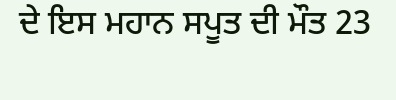ਦੇ ਇਸ ਮਹਾਨ ਸਪੂਤ ਦੀ ਮੌਤ 23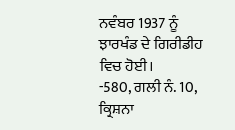ਨਵੰਬਰ 1937 ਨੂੰ ਝਾਰਖੰਡ ਦੇ ਗਿਰੀਡੀਹ ਵਿਚ ਹੋਈ।
-580, ਗਲੀ ਨੰ. 10, ਕ੍ਰਿਸ਼ਨਾ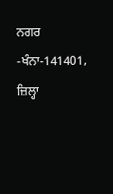ਨਗਰ -ਖੰਨਾ-141401, ਜ਼ਿਲ੍ਹਾ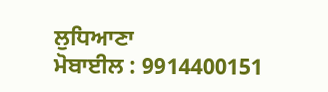ਲੁਧਿਆਣਾ
ਮੋਬਾਈਲ : 9914400151